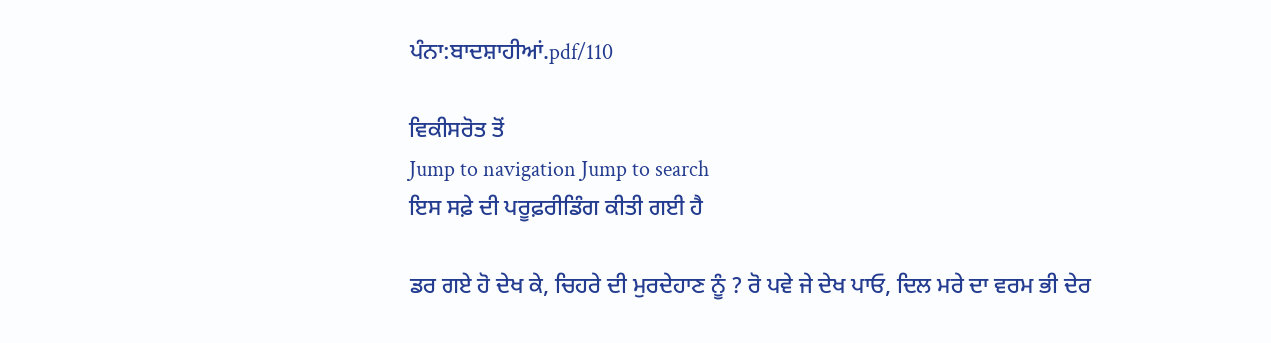ਪੰਨਾ:ਬਾਦਸ਼ਾਹੀਆਂ.pdf/110

ਵਿਕੀਸਰੋਤ ਤੋਂ
Jump to navigation Jump to search
ਇਸ ਸਫ਼ੇ ਦੀ ਪਰੂਫ਼ਰੀਡਿੰਗ ਕੀਤੀ ਗਈ ਹੈ

ਡਰ ਗਏ ਹੋ ਦੇਖ ਕੇ, ਚਿਹਰੇ ਦੀ ਮੁਰਦੇਹਾਣ ਨੂੰ ? ਰੋ ਪਵੇ ਜੇ ਦੇਖ ਪਾਓ, ਦਿਲ ਮਰੇ ਦਾ ਵਰਮ ਭੀ ਦੇਰ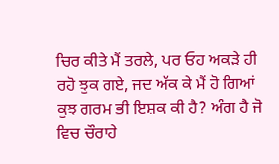ਚਿਰ ਕੀਤੇ ਮੈਂ ਤਰਲੇ, ਪਰ ਓਹ ਅਕੜੇ ਹੀ ਰਹੋ ਝੁਕ ਗਏ, ਜਦ ਅੱਕ ਕੇ ਮੈਂ ਹੋ ਗਿਆਂ ਕੁਝ ਗਰਮ ਭੀ ਇਸ਼ਕ ਕੀ ਹੈ? ਅੰਗ ਹੈ ਜੋ ਵਿਚ ਚੌਰਾਹੇ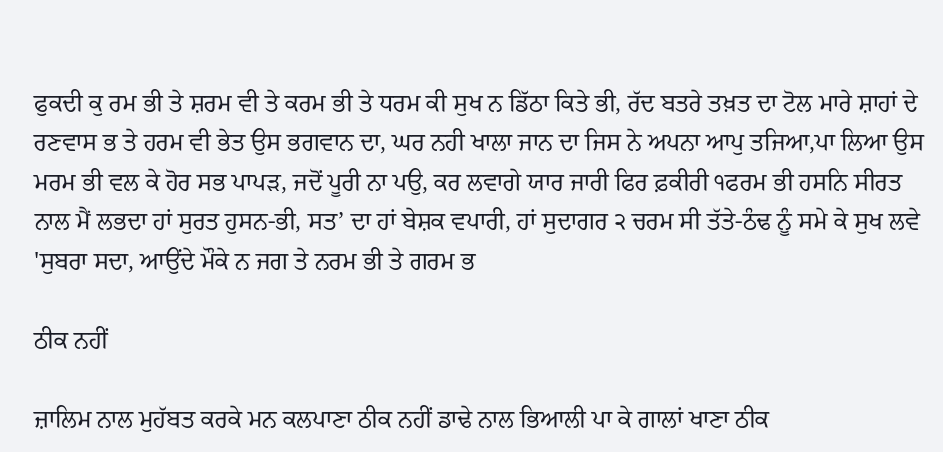ਫੁਕਦੀ ਕੁ ਰਮ ਭੀ ਤੇ ਸ਼ਰਮ ਵੀ ਤੇ ਕਰਮ ਭੀ ਤੇ ਧਰਮ ਕੀ ਸੁਖ ਨ ਡਿੱਠਾ ਕਿਤੇ ਭੀ, ਰੱਦ ਬਤਰੇ ਤਖ਼ਤ ਦਾ ਟੋਲ ਮਾਰੇ ਸ਼ਾਹਾਂ ਦੇ ਰਣਵਾਸ ਭ ਤੇ ਹਰਮ ਵੀ ਭੇਤ ਉਸ ਭਗਵਾਨ ਦਾ, ਘਰ ਨਹੀ ਖਾਲਾ ਜਾਨ ਦਾ ਜਿਸ ਨੇ ਅਪਨਾ ਆਪੁ ਤਜਿਆ,ਪਾ ਲਿਆ ਉਸ ਮਰਮ ਭੀ ਵਲ ਕੇ ਹੋਰ ਸਭ ਪਾਪੜ, ਜਦੋਂ ਪੂਰੀ ਨਾ ਪਉ, ਕਰ ਲਵਾਗੇ ਯਾਰ ਜਾਰੀ ਫਿਰ ਫ਼ਕੀਰੀ ੧ਫਰਮ ਭੀ ਹਸਨਿ ਸੀਰਤ ਨਾਲ ਮੈਂ ਲਭਦਾ ਹਾਂ ਸੁਰਤ ਹੁਸਨ-ਭੀ, ਸਤ’ ਦਾ ਹਾਂ ਬੇਸ਼ਕ ਵਪਾਰੀ, ਹਾਂ ਸੁਦਾਗਰ ੨ ਚਰਮ ਸੀ ਤੱਤੇ-ਠੰਢ ਨੂੰ ਸਮੇ ਕੇ ਸੁਖ ਲਵੇ 'ਸੁਬਰਾ ਸਦਾ, ਆਉਂਦੇ ਮੌਕੇ ਨ ਜਗ ਤੇ ਨਰਮ ਭੀ ਤੇ ਗਰਮ ਭ

ਠੀਕ ਨਹੀਂ

ਜ਼ਾਲਿਮ ਨਾਲ ਮੁਹੱਬਤ ਕਰਕੇ ਮਨ ਕਲਪਾਣਾ ਠੀਕ ਨਹੀਂ ਡਾਢੇ ਨਾਲ ਭਿਆਲੀ ਪਾ ਕੇ ਗਾਲਾਂ ਖਾਣਾ ਠੀਕ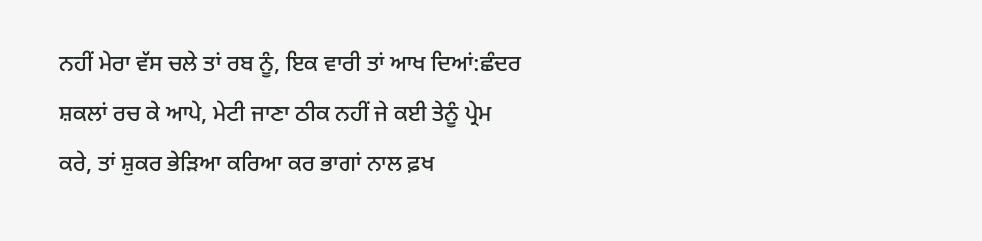ਨਹੀਂ ਮੇਰਾ ਵੱਸ ਚਲੇ ਤਾਂ ਰਬ ਨੂੰ, ਇਕ ਵਾਰੀ ਤਾਂ ਆਖ ਦਿਆਂ:ਛੰਦਰ ਸ਼ਕਲਾਂ ਰਚ ਕੇ ਆਪੇ, ਮੇਟੀ ਜਾਣਾ ਠੀਕ ਨਹੀਂ ਜੇ ਕਈ ਤੇਨੂੰ ਪ੍ਰੇਮ ਕਰੇ, ਤਾਂ ਸ਼ੁਕਰ ਭੇੜਿਆ ਕਰਿਆ ਕਰ ਭਾਗਾਂ ਨਾਲ ਫ਼ਖ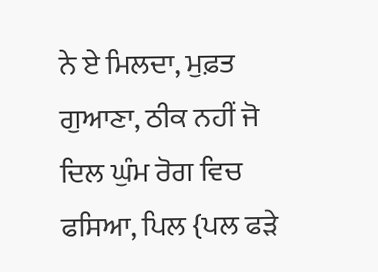ਨੇ ਏ ਮਿਲਦਾ, ਮੁਫ਼ਤ ਗੁਆਣਾ, ਠੀਕ ਨਹੀਂ ਜੋ ਦਿਲ ਘੁੰਮ ਰੋਗ ਵਿਚ ਫਸਿਆ, ਪਿਲ {ਪਲ ਫੜੇ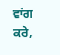ਵਾਂਗ ਕਰੇ,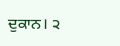ਦੁਕਾਨ। ੨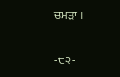ਚਮੜਾ ।

-੮੨-